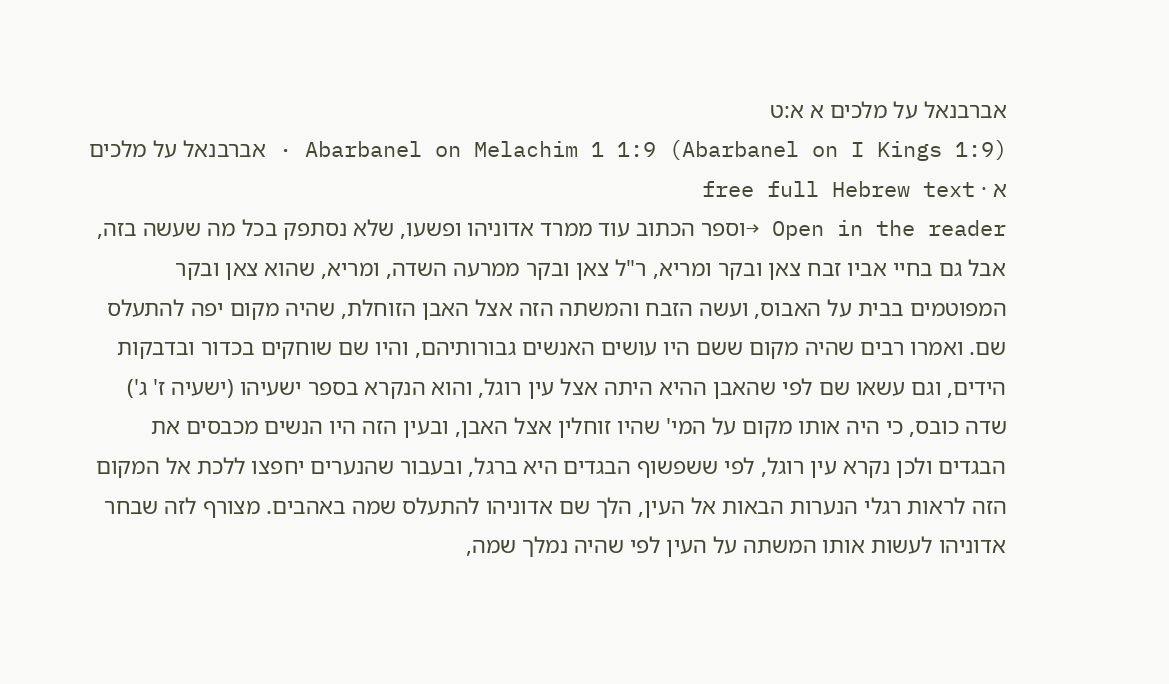אברבנאל על מלכים א א:ט
Abarbanel on Melachim 1 1:9 (Abarbanel on I Kings 1:9) · אברבנאל על מלכים א · free full Hebrew text
Open in the reader →וספר הכתוב עוד ממרד אדוניהו ופשעו, שלא נסתפק בכל מה שעשה בזה, אבל גם בחיי אביו זבח צאן ובקר ומריא, ר"ל צאן ובקר ממרעה השדה, ומריא, שהוא צאן ובקר המפוטמים בבית על האבוס, ועשה הזבח והמשתה הזה אצל האבן הזוחלת, שהיה מקום יפה להתעלס שם. ואמרו רבים שהיה מקום ששם היו עושים האנשים גבורותיהם, והיו שם שוחקים בכדור ובדבקות הידים, וגם עשאו שם לפי שהאבן ההיא היתה אצל עין רוגל, והוא הנקרא בספר ישעיהו (ישעיה ז' ג') שדה כובס, כי היה אותו מקום על המי' שהיו זוחלין אצל האבן, ובעין הזה היו הנשים מכבסים את הבגדים ולכן נקרא עין רוגל, לפי ששפשוף הבגדים היא ברגל, ובעבור שהנערים יחפצו ללכת אל המקום הזה לראות רגלי הנערות הבאות אל העין, הלך שם אדוניהו להתעלס שמה באהבים. מצורף לזה שבחר אדוניהו לעשות אותו המשתה על העין לפי שהיה נמלך שמה,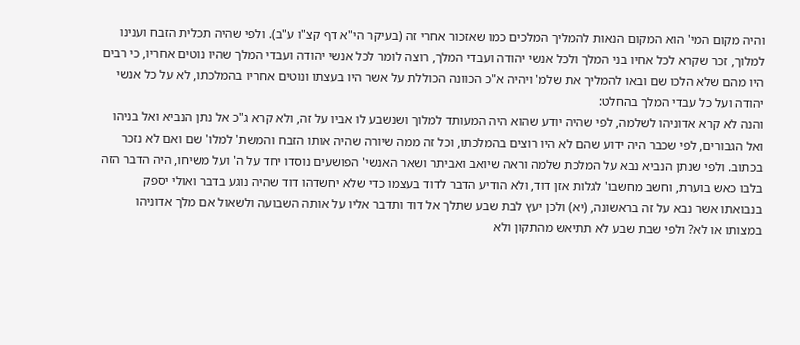והיה מקום המי' הוא המקום הנאות להמליך המלכים כמו שאזכור אחרי זה (בעיקר הי"א דף קצ"ו ע"ב). ולפי שהיה תכלית הזבח וענינו למלוך, זכר שקרא לכל אחיו בני המלך ולכל אנשי יהודה ועבדי המלך, רוצה לומר לכל אנשי יהודה ועבדי המלך שהיו נוטים אחריו, כי רבים היו מהם שלא הלכו שם ובאו להמליך את שלמ' ויהיה א"כ הכוונה הכוללת על אשר היו בעצתו ונוטים אחריו בהמלכתו, לא על כל אנשי יהודה ועל כל עבדי המלך בהחלט:
והנה לא קרא אדוניהו לשלמה, לפי שהיה יודע שהוא היה המעותד למלוך ושנשבע לו אביו על זה, ולא קרא ג"כ אל נתן הנביא ואל בניהו ואל הגבורים, לפי שכבר היה ידוע שהם לא היו רוצים בהמלכתו, וכל זה ממה שיורה שהיה אותו הזבח והמשת' למלו' שם ואם לא נזכר בכתוב. ולפי שנתן הנביא נבא על המלכת שלמה וראה שיואב ואביתר ושאר האנשי' הפושעים נוסדו יחד על ה' ועל משיחו, היה הדבר הזה בלבו כאש בוערת, וחשב מחשבו' לגלות אזן דוד, ולא הודיע הדבר לדוד בעצמו כדי שלא יחשדהו דוד שהיה נוגע בדבר ואולי יספק בנבואתו אשר נבא על זה בראשונה, (יא) ולכן יעץ לבת שבע שתלך אל דוד ותדבר אליו על אותה השבועה ולשאול אם מלך אדוניהו במצותו או לא? ולפי שבת שבע לא תתיאש מהתקון ולא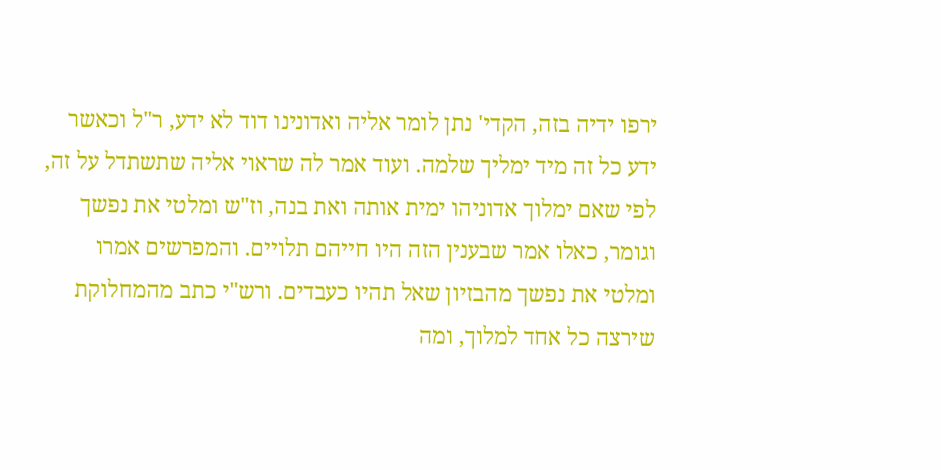ירפו ידיה בזה, הקדי' נתן לומר אליה ואדונינו דוד לא ידע, ר"ל וכאשר ידע כל זה מיד ימליך שלמה. ועוד אמר לה שראוי אליה שתשתדל על זה, לפי שאם ימלוך אדוניהו ימית אותה ואת בנה, וז"ש ומלטי את נפשך וגומר, כאלו אמר שבענין הזה היו חייהם תלויים. והמפרשים אמרו ומלטי את נפשך מהבזיון שאל תהיו כעבדים. ורש"י כתב מהמחלוקת שירצה כל אחד למלוך, ומה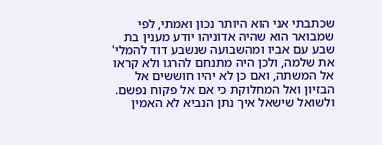שכתבתי אני הוא היותר נכון ואמתי, לפי שמבואר הוא שהיה אדוניהו יודע מענין בת שבע עם אביו ומהשבועה שנשבע דוד להמלי' את שלמה, ולכן היה מתנחם להרגו ולא קראו אל המשתה, ואם כן לא יהיו חוששים אל הבזיון ואל המחלוקת כי אם אל פקוח נפשם. ולשואל שישאל איך נתן הנביא לא האמין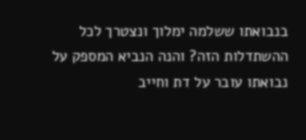בנבואתו ששלמה ימלוך ונצטרך לכל ההשתדלות הזה? והנה הנביא המספק על נבואתו עובר על דת וחייב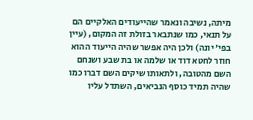מיתה, נשיבה ונאמר שהייעודים האלקיים הם על תנאי, כמו שנתבאר בזולת זה המקום, (עיין בפי' יונה) ולכן היה אפשר שהיה הייעוד ההוא חוזר לחטא דוד או שלמה או בת שבע ושנחם השם מהטובה, ולתאותו שיקים השם דברו כמו שהיה תמיד כוסף הנביאים, השתדל עליו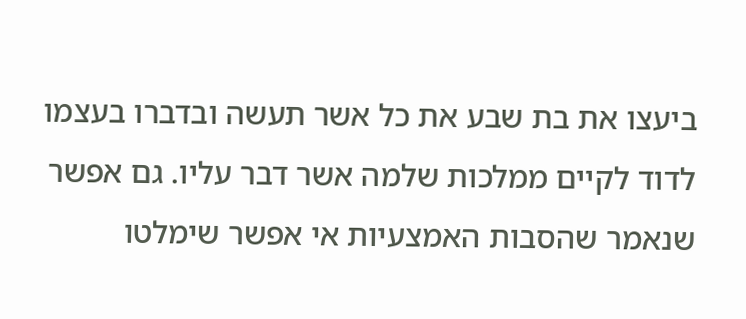ביעצו את בת שבע את כל אשר תעשה ובדברו בעצמו לדוד לקיים ממלכות שלמה אשר דבר עליו. גם אפשר שנאמר שהסבות האמצעיות אי אפשר שימלטו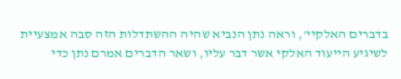בדברים האלקיי', וראה נתן הנביא שהיה ההשתדלות הזה סבה אמצעיית לשיגיע הייעוד האלקי אשר דבר עליו, ושאר הדברים אמרם נתן כדי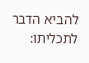להביא הדבר לתכליתו: